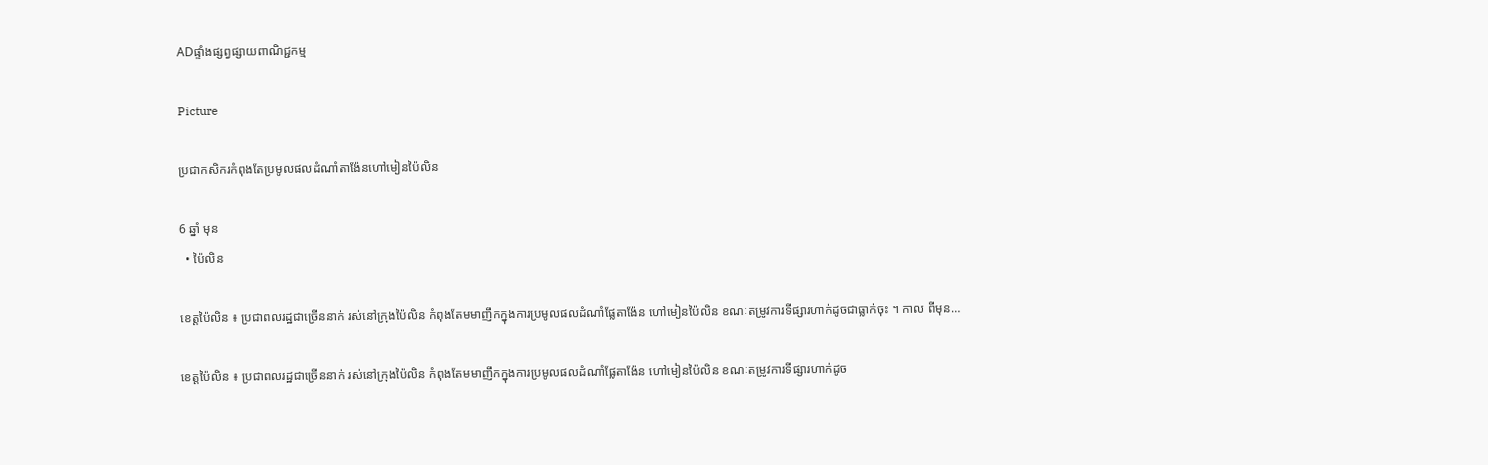ADផ្ទាំងផ្សព្វផ្សាយពាណិជ្ជកម្ម

Picture

ប្រជាកសិករកំពុងតែប្រមូលផលដំណាំតាង៉ែនហៅមៀនប៉ៃលិន

6 ឆ្នាំ មុន
  • ប៉ៃលិន

ខេត្តប៉ៃលិន ៖ ប្រជាពលរដ្ឋជាច្រើននាក់ រស់នៅក្រុងប៉ៃលិន កំពុងតែមមាញឹកក្នុងការប្រមូលផលដំណាំផ្លែតាង៉ែន ហៅមៀនប៉ៃលិន ខណៈតម្រូវការទីផ្សារហាក់ដូចជាធ្លាក់ចុះ ។ កាល ពីមុន…

ខេត្តប៉ៃលិន ៖ ប្រជាពលរដ្ឋជាច្រើននាក់ រស់នៅក្រុងប៉ៃលិន កំពុងតែមមាញឹកក្នុងការប្រមូលផលដំណាំផ្លែតាង៉ែន ហៅមៀនប៉ៃលិន ខណៈតម្រូវការទីផ្សារហាក់ដូច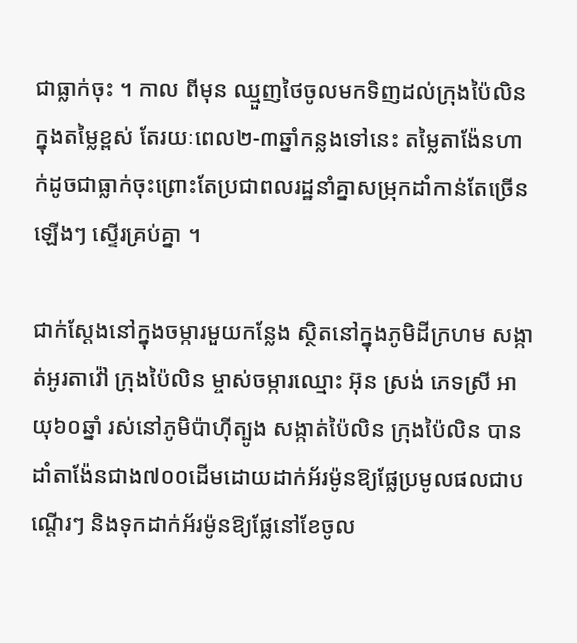ជាធ្លាក់ចុះ ។ កាល ពីមុន ឈ្មួញថៃចូលមកទិញដល់ក្រុងប៉ៃលិនក្នុងតម្លៃខ្ពស់ តែរយៈពេល២-៣ឆ្នាំកន្លងទៅនេះ តម្លៃតាង៉ែនហាក់ដូចជាធ្លាក់ចុះព្រោះតែប្រជាពលរដ្ឋនាំគ្នាសម្រុកដាំកាន់តែច្រើនឡើងៗ ស្ទើរគ្រប់គ្នា ។

ជាក់ស្តែងនៅក្នុងចម្ការមួយកន្លែង ស្ថិតនៅក្នុងភូមិដីក្រហម សង្កាត់អូរតាវ៉ៅ ក្រុងប៉ៃលិន ម្ចាស់ចម្ការឈ្មោះ អ៊ុន ស្រង់ ភេទស្រី អាយុ៦០ឆ្នាំ រស់នៅភូមិប៉ាហ៊ីត្បូង សង្កាត់ប៉ៃលិន ក្រុងប៉ៃលិន បានដាំតាង៉ែនជាង៧០០ដើមដោយដាក់អ័រម៉ូនឱ្យផ្លែប្រមូលផលជាបណ្តើរៗ និងទុកដាក់អ័រម៉ូនឱ្យផ្លែនៅខែចូល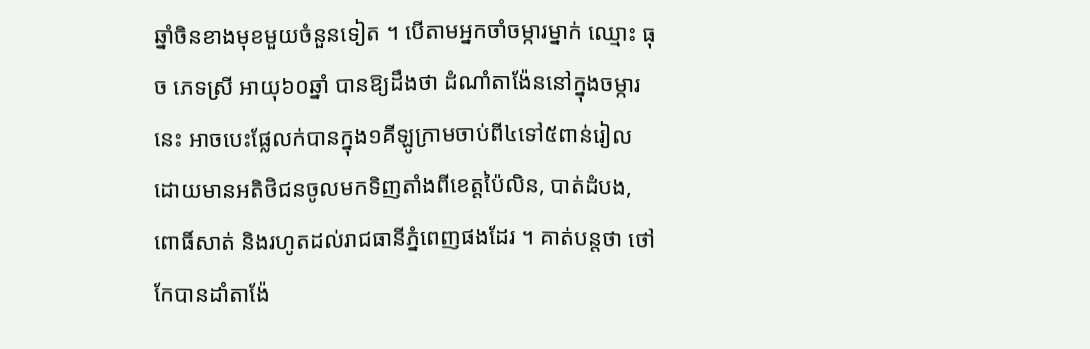ឆ្នាំចិនខាងមុខមួយចំនួនទៀត ។ បើតាមអ្នកចាំចម្ការម្នាក់ ឈ្មោះ ធុច ភេទស្រី អាយុ៦០ឆ្នាំ បានឱ្យដឹងថា ដំណាំតាង៉ែននៅក្នុងចម្ការនេះ អាចបេះផ្លែលក់បានក្នុង១គីឡូក្រាមចាប់ពី៤ទៅ៥ពាន់រៀល ដោយមានអតិថិជនចូលមកទិញតាំងពីខេត្តប៉ៃលិន, បាត់ដំបង, ពោធិ៍សាត់ និងរហូតដល់រាជធានីភ្នំពេញផងដែរ ។ គាត់បន្តថា ថៅកែបានដាំតាង៉ែ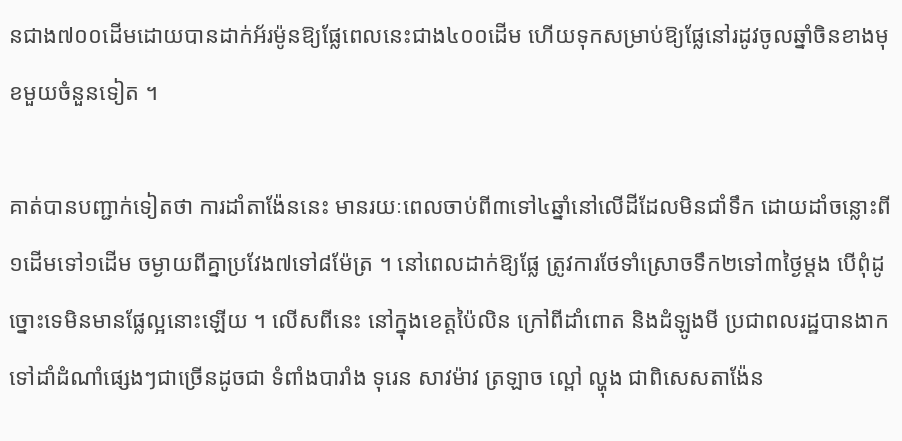នជាង៧០០ដើមដោយបានដាក់អ័រម៉ូនឱ្យផ្លែពេលនេះជាង៤០០ដើម ហើយទុកសម្រាប់ឱ្យផ្លែនៅរដូវចូលឆ្នាំចិនខាងមុខមួយចំនួនទៀត ។

គាត់បានបញ្ជាក់ទៀតថា ការដាំតាង៉ែននេះ មានរយៈពេលចាប់ពី៣ទៅ៤ឆ្នាំនៅលើដីដែលមិនជាំទឹក ដោយដាំចន្លោះពី១ដើមទៅ១ដើម ចម្ងាយពីគ្នាប្រវែង៧ទៅ៨ម៉ែត្រ ។ នៅពេលដាក់ឱ្យផ្លែ ត្រូវការថែទាំស្រោចទឹក២ទៅ៣ថ្ងៃម្តង បើពុំដូច្នោះទេមិនមានផ្លែល្អនោះឡើយ ។ លើសពីនេះ នៅក្នុងខេត្តប៉ៃលិន ក្រៅពីដាំពោត និងដំឡូងមី ប្រជាពលរដ្ឋបានងាកទៅដាំដំណាំផ្សេងៗជាច្រើនដូចជា ទំពាំងបារាំង ទុរេន សាវម៉ាវ ត្រឡាច ល្ពៅ ល្ហុង ជាពិសេសតាង៉ែន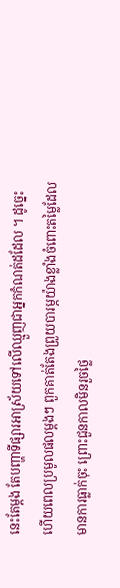នេះតែម្តង តែបញ្ហាទីផ្សារអាស្រ័យទៅលើឈ្មួញជាអ្នកកំណត់ដដែល ។ ដូច្នេះហើយពេលប្រមូលផលម្តងៗ ពួកគាត់តែងព្រួយបារម្ភយ៉ាងខ្លាំងចំពោះតម្លៃដែលមានការធ្លាក់ចុះ ព្រោះជួនកាលមិនរួចថ្លៃ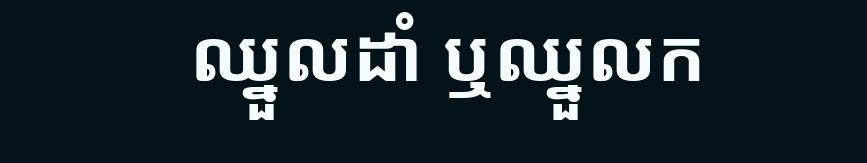ឈ្នួលដាំ ឬឈ្នួលក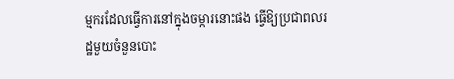ម្មករដែលធ្វើការនៅក្នុងចម្ការនោះផង ធ្វើឱ្យប្រជាពលរដ្ឋមួយចំនួនបោះ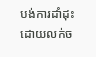បង់ការដាំដុះ ដោយលក់ច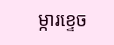ម្ការខ្ទេច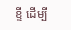ខ្ទី ដើម្បី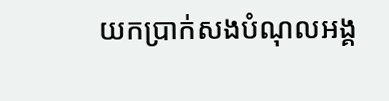យកប្រាក់សងបំណុលអង្គ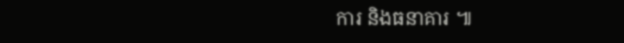ការ និងធនាគារ ៕